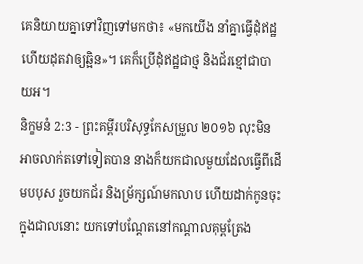គេនិយាយគ្នាទៅវិញទៅមកថា៖ «មកយើង នាំគ្នាធ្វើដុំឥដ្ឋ ហើយដុតវាឲ្យឆ្អិន»។ គេក៏ប្រើដុំឥដ្ឋជាថ្ម និងជ័រខ្មៅជាបាយអ។
និក្ខមនំ 2:3 - ព្រះគម្ពីរបរិសុទ្ធកែសម្រួល ២០១៦ លុះមិនអាចលាក់តទៅទៀតបាន នាងក៏យកជាលមួយដែលធ្វើពីដើមបបុស រួចយកជ័រ និងម្រ័ក្សណ៍មកលាប ហើយដាក់កូនចុះក្នុងជាលនោះ យកទៅបណ្ដែតនៅកណ្ដាលគុម្ពត្រែង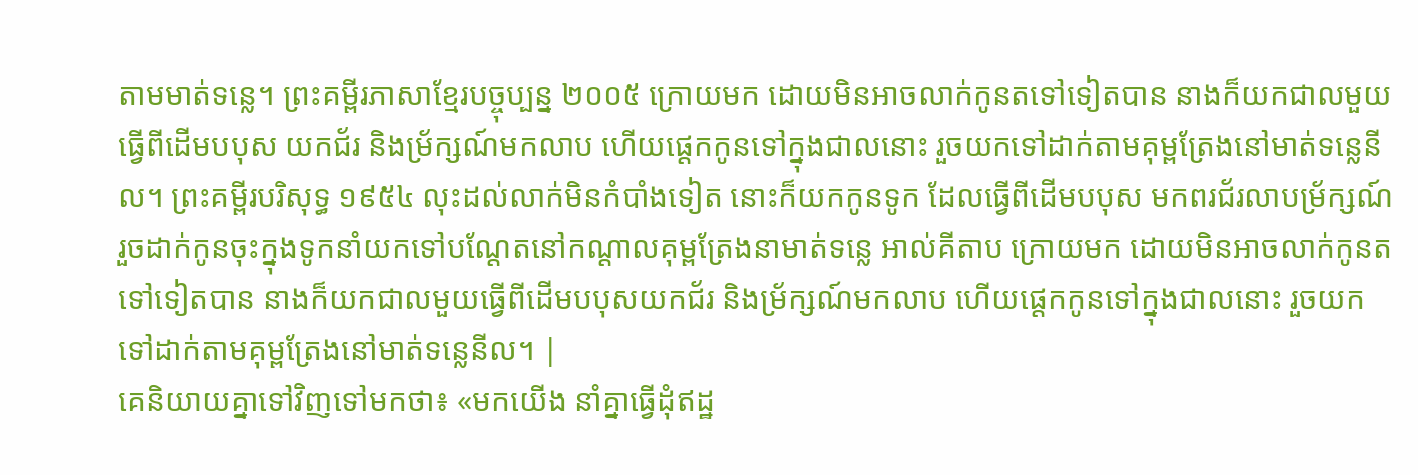តាមមាត់ទន្លេ។ ព្រះគម្ពីរភាសាខ្មែរបច្ចុប្បន្ន ២០០៥ ក្រោយមក ដោយមិនអាចលាក់កូនតទៅទៀតបាន នាងក៏យកជាលមួយធ្វើពីដើមបបុស យកជ័រ និងម្រ័ក្សណ៍មកលាប ហើយផ្ដេកកូនទៅក្នុងជាលនោះ រួចយកទៅដាក់តាមគុម្ពត្រែងនៅមាត់ទន្លេនីល។ ព្រះគម្ពីរបរិសុទ្ធ ១៩៥៤ លុះដល់លាក់មិនកំបាំងទៀត នោះក៏យកកូនទូក ដែលធ្វើពីដើមបបុស មកពរជ័រលាបម្រ័ក្សណ៍ រួចដាក់កូនចុះក្នុងទូកនាំយកទៅបណែ្តតនៅកណ្តាលគុម្ពត្រែងនាមាត់ទន្លេ អាល់គីតាប ក្រោយមក ដោយមិនអាចលាក់កូនតទៅទៀតបាន នាងក៏យកជាលមួយធ្វើពីដើមបបុសយកជ័រ និងម្រ័ក្សណ៍មកលាប ហើយផ្តេកកូនទៅក្នុងជាលនោះ រួចយកទៅដាក់តាមគុម្ពត្រែងនៅមាត់ទន្លេនីល។ |
គេនិយាយគ្នាទៅវិញទៅមកថា៖ «មកយើង នាំគ្នាធ្វើដុំឥដ្ឋ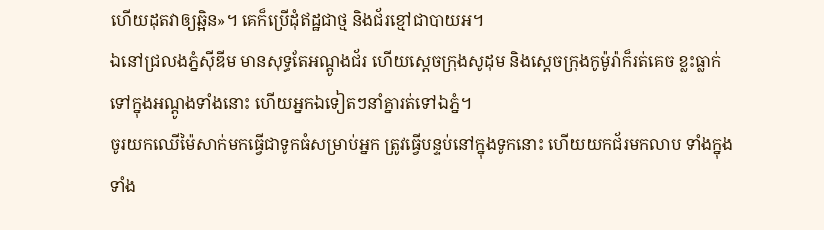ហើយដុតវាឲ្យឆ្អិន»។ គេក៏ប្រើដុំឥដ្ឋជាថ្ម និងជ័រខ្មៅជាបាយអ។
ឯនៅជ្រលងភ្នំស៊ីឌីម មានសុទ្ធតែអណ្តូងជ័រ ហើយស្តេចក្រុងសូដុម និងស្តេចក្រុងកូម៉ូរ៉ាក៏រត់គេច ខ្លះធ្លាក់ទៅក្នុងអណ្ដូងទាំងនោះ ហើយអ្នកឯទៀតៗនាំគ្នារត់ទៅឯភ្នំ។
ចូរយកឈើម៉ៃសាក់មកធ្វើជាទូកធំសម្រាប់អ្នក ត្រូវធ្វើបន្ទប់នៅក្នុងទូកនោះ ហើយយកជ័រមកលាប ទាំងក្នុងទាំង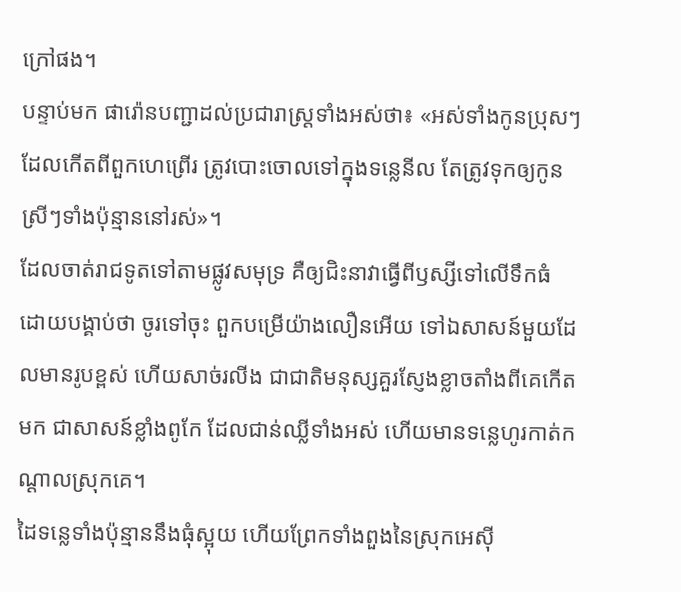ក្រៅផង។
បន្ទាប់មក ផារ៉ោនបញ្ជាដល់ប្រជារាស្ត្រទាំងអស់ថា៖ «អស់ទាំងកូនប្រុសៗដែលកើតពីពួកហេព្រើរ ត្រូវបោះចោលទៅក្នុងទន្លេនីល តែត្រូវទុកឲ្យកូនស្រីៗទាំងប៉ុន្មាននៅរស់»។
ដែលចាត់រាជទូតទៅតាមផ្លូវសមុទ្រ គឺឲ្យជិះនាវាធ្វើពីឫស្សីទៅលើទឹកធំ ដោយបង្គាប់ថា ចូរទៅចុះ ពួកបម្រើយ៉ាងលឿនអើយ ទៅឯសាសន៍មួយដែលមានរូបខ្ពស់ ហើយសាច់រលីង ជាជាតិមនុស្សគួរស្ញែងខ្លាចតាំងពីគេកើតមក ជាសាសន៍ខ្លាំងពូកែ ដែលជាន់ឈ្លីទាំងអស់ ហើយមានទន្លេហូរកាត់កណ្ដាលស្រុកគេ។
ដៃទន្លេទាំងប៉ុន្មាននឹងធុំស្អុយ ហើយព្រែកទាំងពួងនៃស្រុកអេស៊ី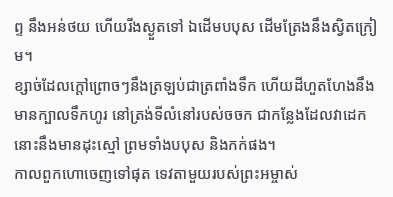ព្ទ នឹងអន់ថយ ហើយរីងស្ងួតទៅ ឯដើមបបុស ដើមត្រែងនឹងស្វិតក្រៀម។
ខ្សាច់ដែលក្តៅព្រោចៗនឹងត្រឡប់ជាត្រពាំងទឹក ហើយដីហួតហែងនឹងមានក្បាលទឹកហូរ នៅត្រង់ទីលំនៅរបស់ចចក ជាកន្លែងដែលវាដេក នោះនឹងមានដុះស្មៅ ព្រមទាំងបបុស និងកក់ផង។
កាលពួកហោចេញទៅផុត ទេវតាមួយរបស់ព្រះអម្ចាស់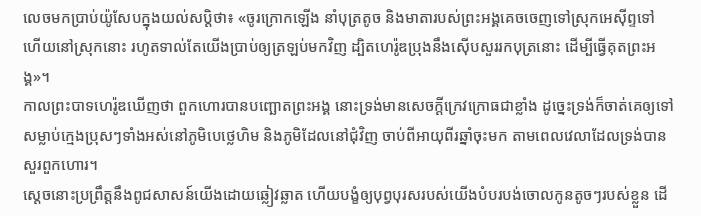លេចមកប្រាប់យ៉ូសែបក្នុងយល់សប្តិថា៖ «ចូរក្រោកឡើង នាំបុត្រតូច និងមាតារបស់ព្រះអង្គគេចចេញទៅស្រុកអេស៊ីព្ទទៅ ហើយនៅស្រុកនោះ រហូតទាល់តែយើងប្រាប់ឲ្យត្រឡប់មកវិញ ដ្បិតហេរ៉ូឌប្រុងនឹងស៊ើបសួររកបុត្រនោះ ដើម្បីធ្វើគុតព្រះអង្គ»។
កាលព្រះបាទហេរ៉ូឌឃើញថា ពួកហោរបានបញ្ឆោតព្រះអង្គ នោះទ្រង់មានសេចក្តីក្រេវក្រោធជាខ្លាំង ដូច្នេះទ្រង់ក៏ចាត់គេឲ្យទៅសម្លាប់ក្មេងប្រុសៗទាំងអស់នៅភូមិបេថ្លេហិម និងភូមិដែលនៅជុំវិញ ចាប់ពីអាយុពីរឆ្នាំចុះមក តាមពេលវេលាដែលទ្រង់បានសួរពួកហោរ។
ស្តេចនោះប្រព្រឹត្តនឹងពូជសាសន៍យើងដោយឆ្លៀវឆ្លាត ហើយបង្ខំឲ្យបុព្វបុរសរបស់យើងបំបរបង់ចោលកូនតូចៗរបស់ខ្លួន ដើ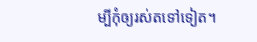ម្បីកុំឲ្យរស់តទៅទៀត។